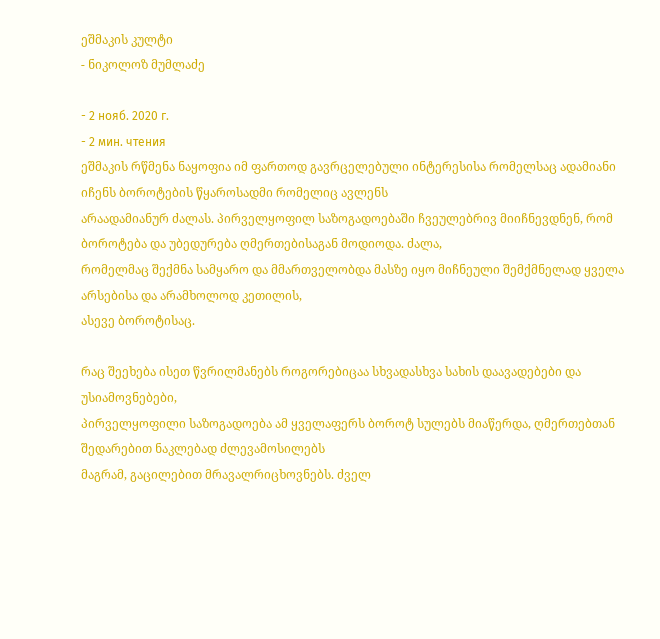ეშმაკის კულტი
- ნიკოლოზ მუმლაძე

- 2 нояб. 2020 г.
- 2 мин. чтения
ეშმაკის რწმენა ნაყოფია იმ ფართოდ გავრცელებული ინტერესისა რომელსაც ადამიანი იჩენს ბოროტების წყაროსადმი რომელიც ავლენს
არაადამიანურ ძალას. პირველყოფილ საზოგადოებაში ჩვეულებრივ მიიჩნევდნენ, რომ ბოროტება და უბედურება ღმერთებისაგან მოდიოდა. ძალა,
რომელმაც შექმნა სამყარო და მმართველობდა მასზე იყო მიჩნეული შემქმნელად ყველა არსებისა და არამხოლოდ კეთილის,
ასევე ბოროტისაც.

რაც შეეხება ისეთ წვრილმანებს როგორებიცაა სხვადასხვა სახის დაავადებები და უსიამოვნებები,
პირველყოფილი საზოგადოება ამ ყველაფერს ბოროტ სულებს მიაწერდა, ღმერთებთან შედარებით ნაკლებად ძლევამოსილებს
მაგრამ, გაცილებით მრავალრიცხოვნებს. ძველ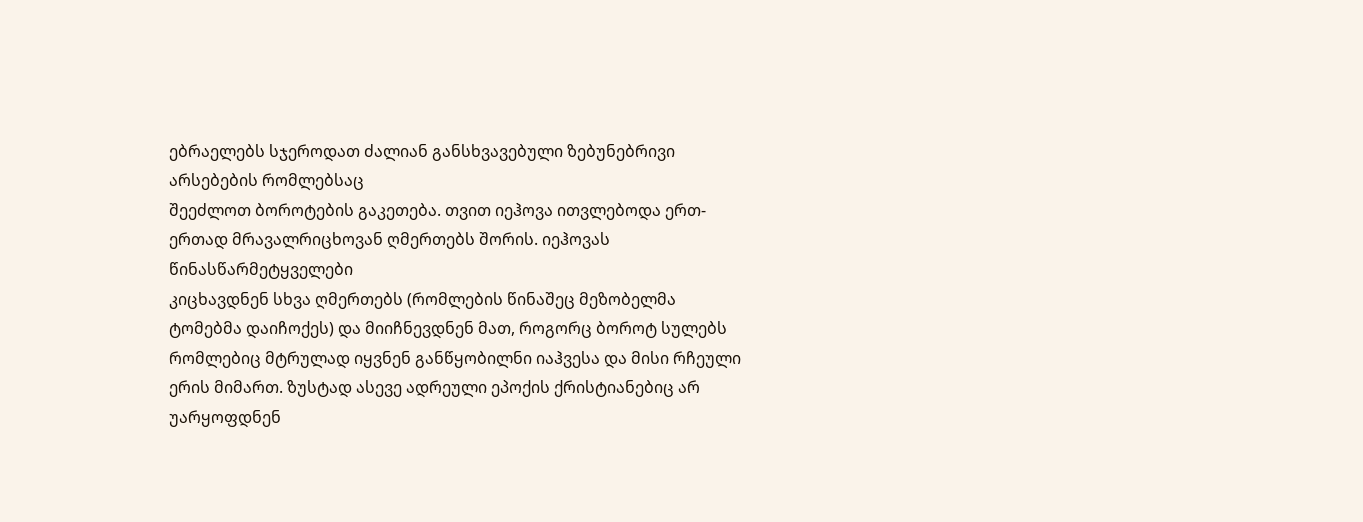ებრაელებს სჯეროდათ ძალიან განსხვავებული ზებუნებრივი არსებების რომლებსაც
შეეძლოთ ბოროტების გაკეთება. თვით იეჰოვა ითვლებოდა ერთ-ერთად მრავალრიცხოვან ღმერთებს შორის. იეჰოვას წინასწარმეტყველები
კიცხავდნენ სხვა ღმერთებს (რომლების წინაშეც მეზობელმა ტომებმა დაიჩოქეს) და მიიჩნევდნენ მათ, როგორც ბოროტ სულებს
რომლებიც მტრულად იყვნენ განწყობილნი იაჰვესა და მისი რჩეული ერის მიმართ. ზუსტად ასევე ადრეული ეპოქის ქრისტიანებიც არ უარყოფდნენ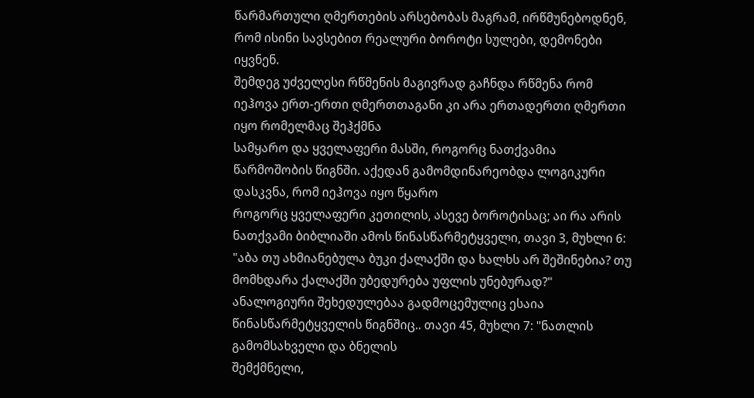წარმართული ღმერთების არსებობას მაგრამ, ირწმუნებოდნენ, რომ ისინი სავსებით რეალური ბოროტი სულები, დემონები იყვნენ.
შემდეგ უძველესი რწმენის მაგივრად გაჩნდა რწმენა რომ იეჰოვა ერთ-ერთი ღმერთთაგანი კი არა ერთადერთი ღმერთი იყო რომელმაც შეჰქმნა
სამყარო და ყველაფერი მასში, როგორც ნათქვამია წარმოშობის წიგნში. აქედან გამომდინარეობდა ლოგიკური დასკვნა, რომ იეჰოვა იყო წყარო
როგორც ყველაფერი კეთილის, ასევე ბოროტისაც; აი რა არის ნათქვამი ბიბლიაში ამოს წინასწარმეტყველი, თავი 3, მუხლი 6:
"აბა თუ ახმიანებულა ბუკი ქალაქში და ხალხს არ შეშინებია? თუ მომხდარა ქალაქში უბედურება უფლის უნებურად?"
ანალოგიური შეხედულებაა გადმოცემულიც ესაია წინასწარმეტყველის წიგნშიც.. თავი 45, მუხლი 7: "ნათლის გამომსახველი და ბნელის
შემქმნელი,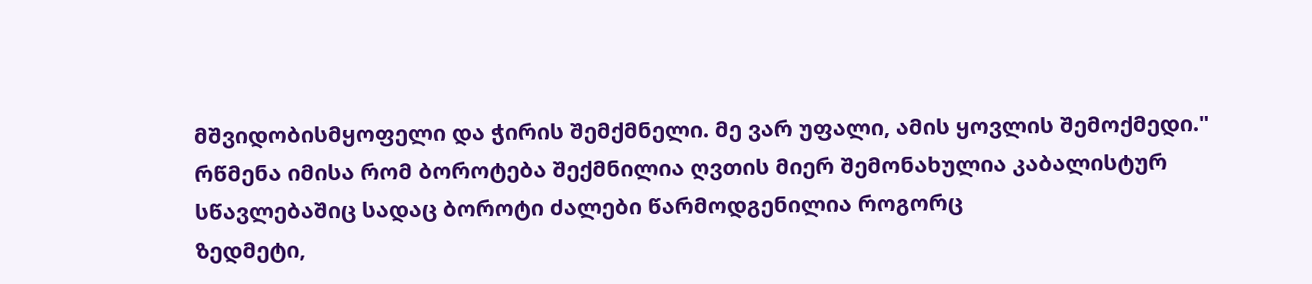მშვიდობისმყოფელი და ჭირის შემქმნელი. მე ვარ უფალი, ამის ყოვლის შემოქმედი."
რწმენა იმისა რომ ბოროტება შექმნილია ღვთის მიერ შემონახულია კაბალისტურ სწავლებაშიც სადაც ბოროტი ძალები წარმოდგენილია როგორც
ზედმეტი,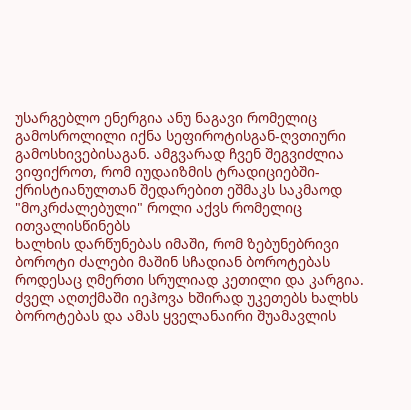უსარგებლო ენერგია ანუ ნაგავი რომელიც გამოსროლილი იქნა სეფიროტისგან-ღვთიური გამოსხივებისაგან. ამგვარად ჩვენ შეგვიძლია
ვიფიქროთ, რომ იუდაიზმის ტრადიციებში-ქრისტიანულთან შედარებით ეშმაკს საკმაოდ "მოკრძალებული" როლი აქვს რომელიც ითვალისწინებს
ხალხის დარწუნებას იმაში, რომ ზებუნებრივი ბოროტი ძალები მაშინ სჩადიან ბოროტებას როდესაც ღმერთი სრულიად კეთილი და კარგია.
ძველ აღთქმაში იეჰოვა ხშირად უკეთებს ხალხს ბოროტებას და ამას ყველანაირი შუამავლის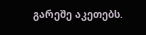გარეშე აკეთებს.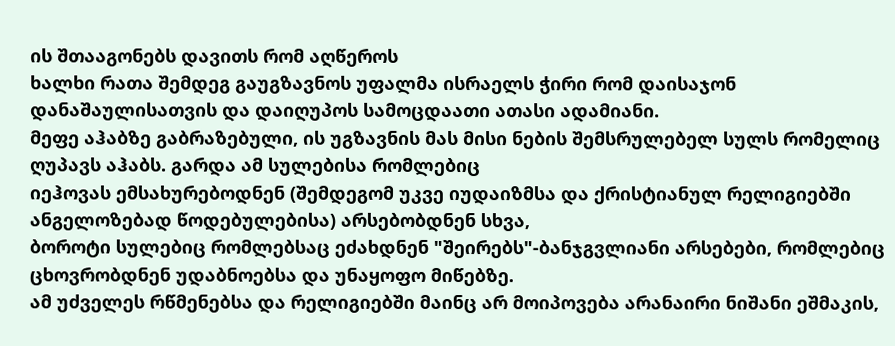ის შთააგონებს დავითს რომ აღწეროს
ხალხი რათა შემდეგ გაუგზავნოს უფალმა ისრაელს ჭირი რომ დაისაჯონ დანაშაულისათვის და დაიღუპოს სამოცდაათი ათასი ადამიანი.
მეფე აჰაბზე გაბრაზებული, ის უგზავნის მას მისი ნების შემსრულებელ სულს რომელიც ღუპავს აჰაბს. გარდა ამ სულებისა რომლებიც
იეჰოვას ემსახურებოდნენ (შემდეგომ უკვე იუდაიზმსა და ქრისტიანულ რელიგიებში ანგელოზებად წოდებულებისა) არსებობდნენ სხვა,
ბოროტი სულებიც რომლებსაც ეძახდნენ "შეირებს"-ბანჯგვლიანი არსებები, რომლებიც ცხოვრობდნენ უდაბნოებსა და უნაყოფო მიწებზე.
ამ უძველეს რწმენებსა და რელიგიებში მაინც არ მოიპოვება არანაირი ნიშანი ეშმაკის,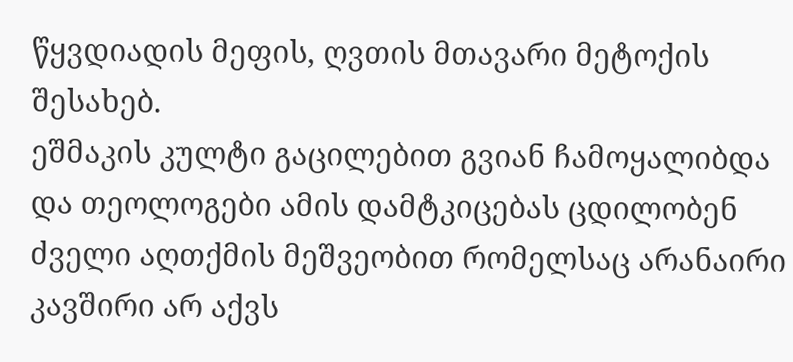წყვდიადის მეფის, ღვთის მთავარი მეტოქის შესახებ.
ეშმაკის კულტი გაცილებით გვიან ჩამოყალიბდა და თეოლოგები ამის დამტკიცებას ცდილობენ ძველი აღთქმის მეშვეობით რომელსაც არანაირი
კავშირი არ აქვს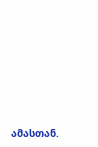ამასთან.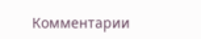Комментарии